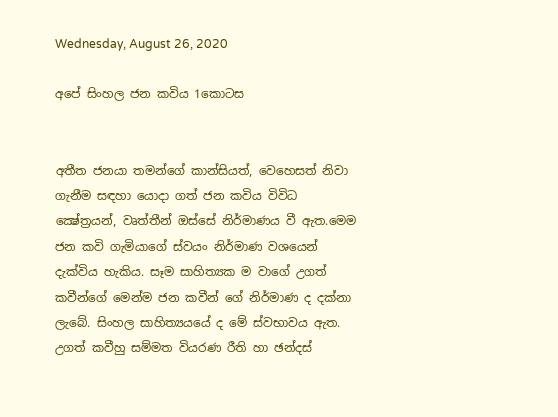Wednesday, August 26, 2020

අපේ සිංහල ජන කවිය 1කොටස


අතීත ජනයා තමන්ගේ කාන්සියත්, වෙහෙසත් නිවා ගැනීම සඳහා යොදා ගත් ජන කවිය විවිධ ක්‍ෂේත්‍රයන්, වෘත්තීන් ඔස්සේ නිර්මාණය වී ඇත.මෙම ජන කවි ගැමියාගේ ස්වයං නිර්මාණ වශයෙන් දැක්විය හැකිය. සෑම සාහිත්‍යක ම වාගේ උගත් කවීන්ගේ මෙන්ම ජන කවීන් ගේ නිර්මාණ ද දක්නා ලැබේ. සිංහල සාහිත්‍යයයේ ද මේ ස්වභාවය ඇත. උගත් කවීහු සම්මත වියරණ රීති හා ඡන්දස්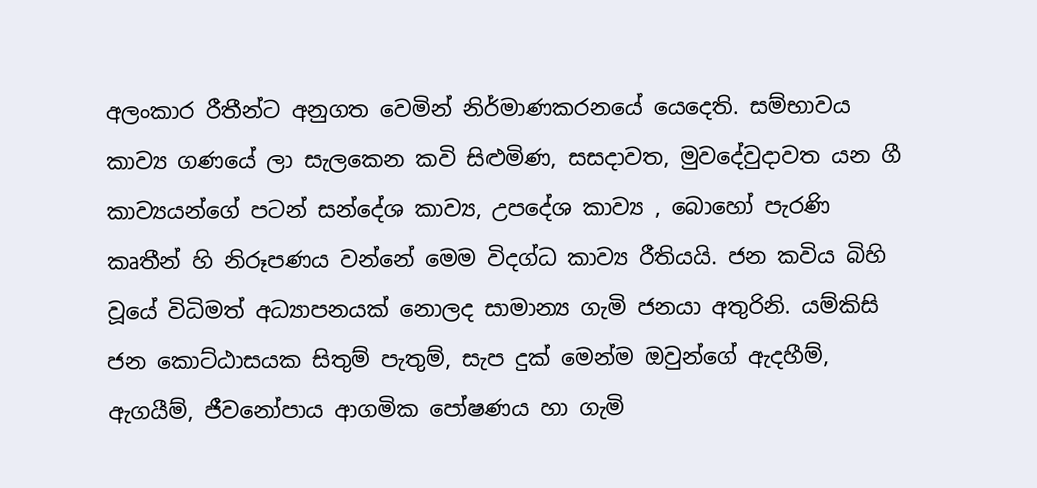අලංකාර රීතීන්ට අනුගත වෙමින් නිර්මාණකරනයේ යෙදෙති. සම්භාවය කාව්‍ය ගණයේ ලා සැලකෙන කවි සිළුමිණ, සසදාවත, මුවදේවුදාවත යන ගී කාව්‍යයන්ගේ පටන් සන්දේශ කාව්‍ය, උපදේශ කාව්‍ය , බොහෝ පැරණි කෘතීන් හි නිරූපණය වන්නේ මෙම විදග්ධ කාව්‍ය රීතියයි. ජන කවිය බිහි වූයේ විධිමත් අධ්‍යාපනයක් නොලද සාමාන්‍ය ගැමි ජනයා අතුරිනි. යම්කිසි ජන කොට්ඨාසයක සිතුම් පැතුම්, සැප දුක් මෙන්ම ඔවුන්ගේ ඇදහීම්, ඇගයීම්, ජීවනෝපාය ආගමික පෝෂණය හා ගැමි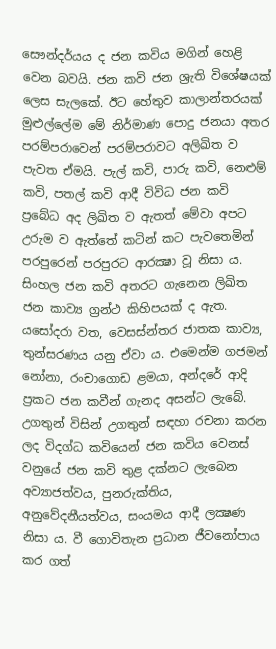සෞන්දර්යය ද ජන කවිය මගින් හෙළි වෙන බවයි. ජන කවි ජන ශ්‍රැති විශේෂයක් ලෙස සැලකේ. ඊට හේතුව කාලාන්තරයක් මුළුල්ලේම මේ නිර්මාණ පොදු ජනයා අතර පරම්පරාවෙන් පරම්පරාවට අලිඛිත ව පැවත ඒමයි. පැල් කවි, පාරු කවි, නෙළුම් කවි, පතල් කවි ආදී විවිධ ජන කවි ප්‍රබේධ අද ලිඛිත ව ඇතත් මේවා අපට උරුම ව ඇත්තේ කටින් කට පැවතෙමින් පරපුරෙන් පරපුරට ආරක්‍ෂා වූ නිසා ය. සිංහල ජන කවි අතරට ගැනෙන ලිඛිත ජන කාව්‍ය ග්‍රන්ථ කිහිපයක් ද ඇත. යසෝදරා වත, වෙසස්න්තර ජාතක කාව්‍ය, තුන්සරණය යනු ඒවා ය. එමෙන්ම ගජමන් නෝනා, රංචාගොඩ ළමයා, අන්දරේ ආදි ප්‍රකට ජන කවීන් ගැනද අසන්ට ලැබේ. උගතුන් විසින් උගතුන් සඳහා රචනා කරන ලද විදග්ධ කවියෙන් ජන කවිය වෙනස් වනුයේ ජන කවි තුළ දක්නට ලැබෙන අව්‍යාජත්වය, පුනරුක්තිය, අනුවේදනීයත්වය, සංයමය ආදී ලක්‍ෂණ නිසා ය. වී ගොවිතැන ප්‍රධාන ජීවනෝපාය කර ගත්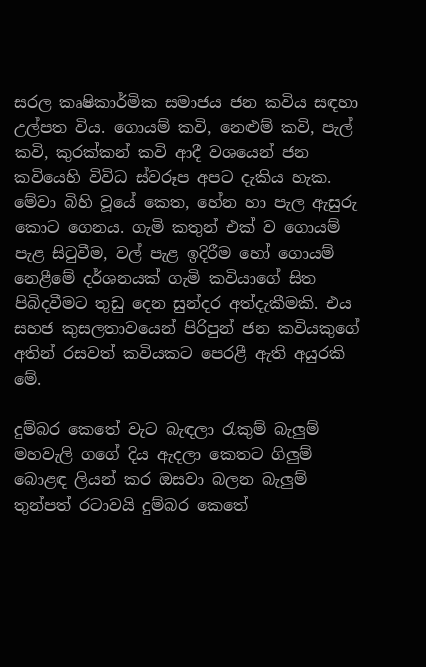සරල කෘෂිකාර්මික සමාජය ජන කවිය සඳහා උල්පත විය. ගොයම් කවි, නෙළුම් කවි, පැල් කවි, කුරක්කන් කවි ආදී වශයෙන් ජන කවියෙහි විවිධ ස්වරූප අපට දැකිය හැක. මේවා බිහි වූයේ කෙත, හේන හා පැල ඇසුරු කොට ගෙනය. ගැමි කතුන් එක් ව ගොයම් පැළ සිටුවීම, වල් පැළ ඉදිරීම හෝ ගොයම් නෙළීමේ දර්ශනයක් ගැමි කවියාගේ සිත පිබිදවීමට තුඩු දෙන සුන්දර අත්දැකීමකි. එය සහජ කුසලතාවයෙන් පිරිපුන් ජන කවියකුගේ අතින් රසවත් කවියකට පෙරළී ඇති අයුරකි මේ.

දුම්බර කෙතේ වැට බැඳලා රැකුම් බැලුම්
මහවැලි ගගේ දිය ඇදලා කෙතට ගිලුම්
බොළඳ ලියන් කර ඔසවා බලන බැලුම්
තුන්පත් රටාවයි දුම්බර කෙතේ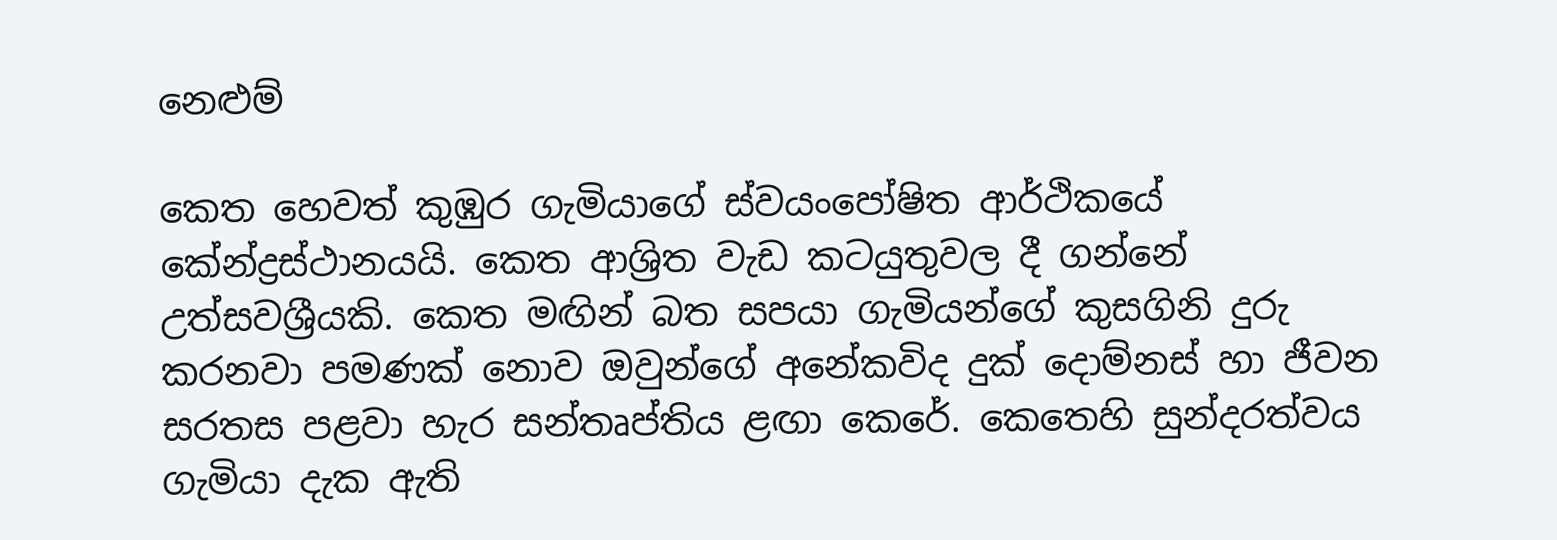නෙළුම්

කෙත හෙවත් කුඹුර ගැමියාගේ ස්වයංපෝෂිත ආර්ථිකයේ කේන්ද්‍රස්ථානයයි. කෙත ආශ්‍රිත වැඩ කටයුතුවල දී ගන්නේ උත්සවශ්‍රීයකි. කෙත මඟින් බත සපයා ගැමියන්ගේ කුසගිනි දුරු කරනවා පමණක් නොව ඔවුන්ගේ අනේකවිද දුක් දොම්නස් හා ජීවන සරතස පළවා හැර සන්තෘප්තිය ළඟා කෙරේ. කෙතෙහි සුන්දරත්වය ගැමියා දැක ඇති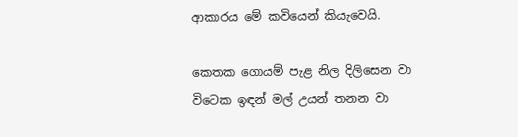ආකාරය මේ කවියෙන් කියැවෙයි.

කෙතක ගොයම් පැළ නිල දිලිසෙන වා
විටෙක ඉඳන් මල් උයන් තනන වා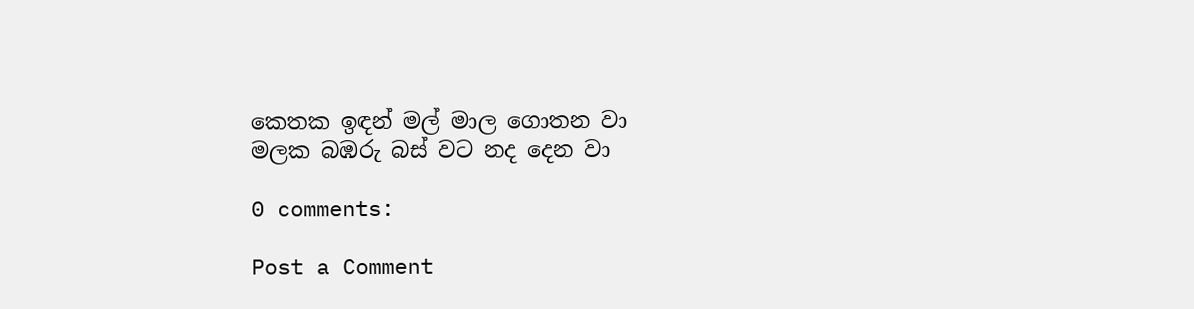කෙතක ඉඳන් මල් මාල ගොතන වා
මලක බඹරු බස් වට නද දෙන වා

0 comments:

Post a Comment